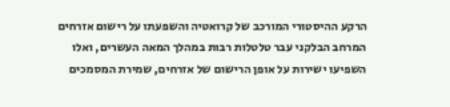הרקע ההיסטורי המורכב של קרואטיה והשפעתו על רישום אזרחים
המרחב הבלקני עבר טלטלות רבות במהלך המאה העשרים, ואלו השפיעו ישירות על אופן הרישום של אזרחים, שמירת המסמכים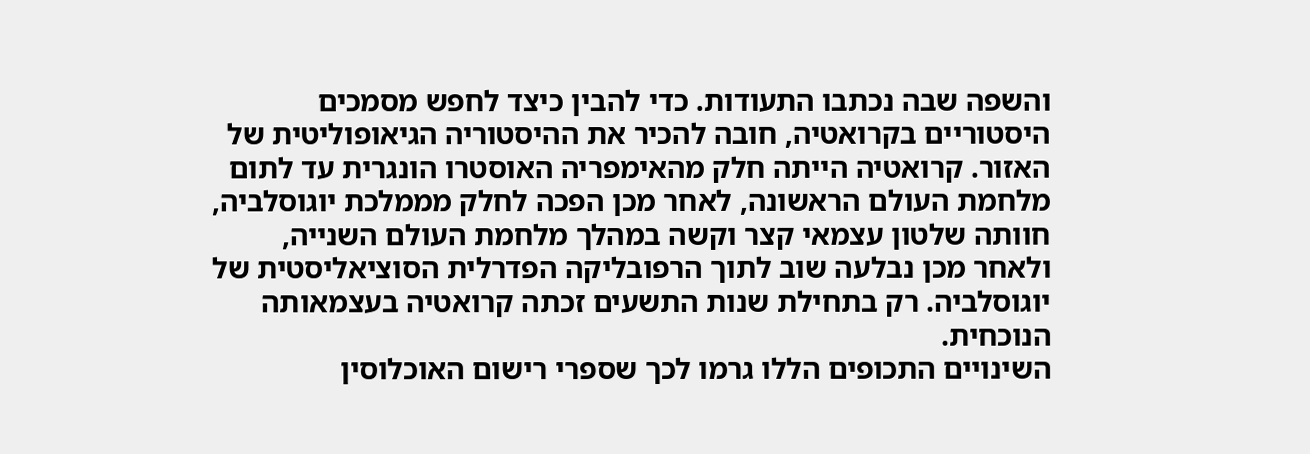והשפה שבה נכתבו התעודות. כדי להבין כיצד לחפש מסמכים היסטוריים בקרואטיה, חובה להכיר את ההיסטוריה הגיאופוליטית של האזור. קרואטיה הייתה חלק מהאימפריה האוסטרו הונגרית עד לתום מלחמת העולם הראשונה, לאחר מכן הפכה לחלק מממלכת יוגוסלביה, חוותה שלטון עצמאי קצר וקשה במהלך מלחמת העולם השנייה, ולאחר מכן נבלעה שוב לתוך הרפובליקה הפדרלית הסוציאליסטית של יוגוסלביה. רק בתחילת שנות התשעים זכתה קרואטיה בעצמאותה הנוכחית.
השינויים התכופים הללו גרמו לכך שספרי רישום האוכלוסין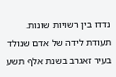נדדו בין רשויות שונות. תעודת לידה של אדם שנולד בעיר זאגרב בשנת אלף תשע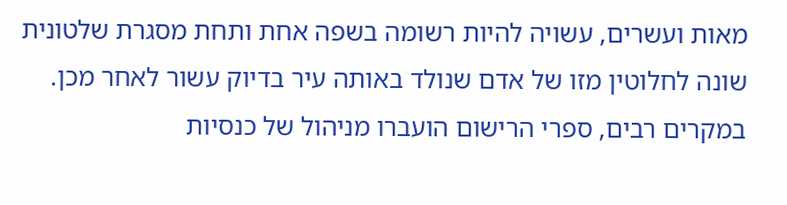מאות ועשרים, עשויה להיות רשומה בשפה אחת ותחת מסגרת שלטונית שונה לחלוטין מזו של אדם שנולד באותה עיר בדיוק עשור לאחר מכן. במקרים רבים, ספרי הרישום הועברו מניהול של כנסיות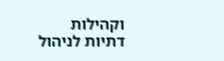וקהילות דתיות לניהול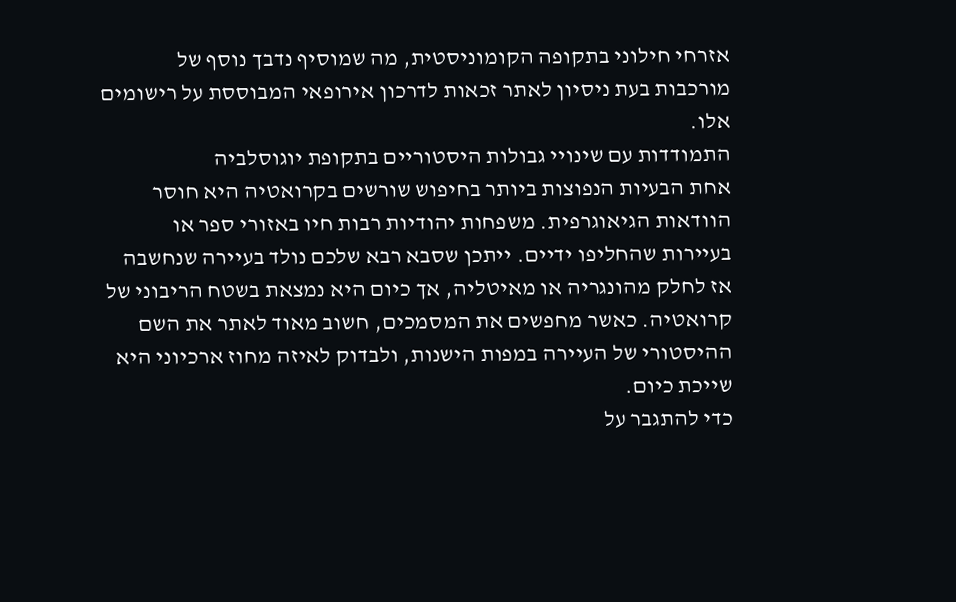אזרחי חילוני בתקופה הקומוניסטית, מה שמוסיף נדבך נוסף של מורכבות בעת ניסיון לאתר זכאות לדרכון אירופאי המבוססת על רישומים אלו.
התמודדות עם שינויי גבולות היסטוריים בתקופת יוגוסלביה
אחת הבעיות הנפוצות ביותר בחיפוש שורשים בקרואטיה היא חוסר הוודאות הגיאוגרפית. משפחות יהודיות רבות חיו באזורי ספר או בעיירות שהחליפו ידיים. ייתכן שסבא רבא שלכם נולד בעיירה שנחשבה אז לחלק מהונגריה או מאיטליה, אך כיום היא נמצאת בשטח הריבוני של קרואטיה. כאשר מחפשים את המסמכים, חשוב מאוד לאתר את השם ההיסטורי של העיירה במפות הישנות, ולבדוק לאיזה מחוז ארכיוני היא שייכת כיום.
כדי להתגבר על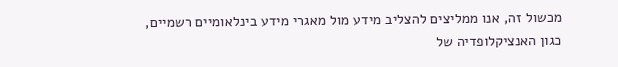מכשול זה, אנו ממליצים להצליב מידע מול מאגרי מידע בינלאומיים רשמיים, כגון האנציקלופדיה של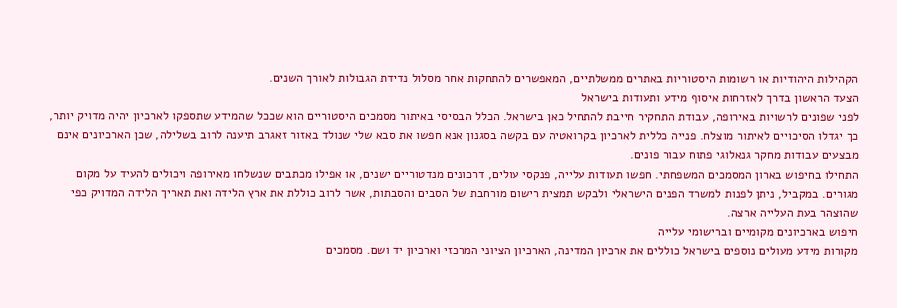הקהילות היהודיות או רשומות היסטוריות באתרים ממשלתיים, המאפשרים להתחקות אחר מסלול נדידת הגבולות לאורך השנים.
הצעד הראשון בדרך לאזרחות איסוף מידע ותעודות בישראל
לפני שפונים לרשויות באירופה, עבודת התחקיר חייבת להתחיל כאן בישראל. הכלל הבסיסי באיתור מסמכים היסטוריים הוא שככל שהמידע שתספקו לארכיון יהיה מדויק יותר, כך יגדלו הסיכויים לאיתור מוצלח. פנייה כללית לארכיון בקרואטיה עם בקשה בסגנון אנא חפשו את סבא שלי שנולד באזור זאגרב תיענה לרוב בשלילה, שכן הארכיונים אינם מבצעים עבודות מחקר גנאלוגי פתוח עבור פונים.
התחילו בחיפוש בארון המסמכים המשפחתי. חפשו תעודות עלייה, פנקסי עולים, דרכונים מנדטוריים ישנים, או אפילו מכתבים שנשלחו מאירופה ויכולים להעיד על מקום מגורים. במקביל, ניתן לפנות למשרד הפנים הישראלי ולבקש תמצית רישום מורחבת של הסבים והסבתות, אשר לרוב כוללת את ארץ הלידה ואת תאריך הלידה המדויק כפי שהוצהר בעת העלייה ארצה.
חיפוש בארכיונים מקומיים וברישומי עלייה
מקורות מידע מעולים נוספים בישראל כוללים את ארכיון המדינה, הארכיון הציוני המרכזי וארכיון יד ושם. מסמכים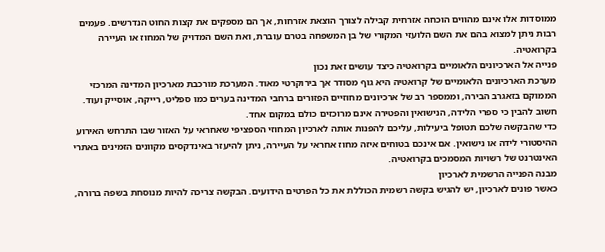ממוסדות אלו אינם מהווים הוכחה אזרחית קבילה לצורך הוצאת אזרחות, אך הם מספקים את קצות החוט הנדרשים. פעמים רבות ניתן למצוא בהם את השם הלועזי המקורי של בן המשפחה בטרם עוברת, ואת השם המדויק של המחוז או העיירה בקרואטיה.
פנייה אל הארכיונים הלאומיים בקרואטיה כיצד עושים זאת נכון
מערכת הארכיונים הלאומיים של קרואטיה היא גוף מסודר אך בירוקרטי מאוד. המערכת מורכבת מארכיון המדינה המרכזי הממוקם בזאגרב הבירה, וממספר רב של ארכיונים מחוזיים הפזורים ברחבי המדינה בערים כמו ספליט, רייקה, אוסייק ועוד. חשוב להבין כי ספרי הלידה, הנישואין והפטירה אינם מרוכזים כולם במקום אחד.
כדי שהבקשה שלכם תטופל ביעילות, עליכם להפנות אותה לארכיון המחוזי הספציפי שאחראי על האזור שבו התרחש האירוע ההיסטורי לידה או נישואין. אם אינכם בטוחים איזה מחוז אחראי על העיירה, ניתן להיעזר באינדקסים מקוונים הזמינים באתרי האינטרנט של רשויות המסמכים בקרואטיה.
מבנה הפנייה הרשמית לארכיון
כאשר פונים לארכיון, יש להגיש בקשה רשמית הכוללת את כל הפרטים הידועים. הבקשה צריכה להיות מנוסחת בשפה ברורה,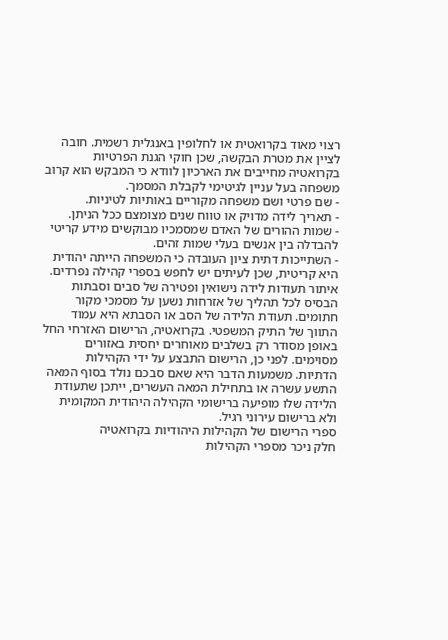רצוי מאוד בקרואטית או לחלופין באנגלית רשמית. חובה לציין את מטרת הבקשה, שכן חוקי הגנת הפרטיות בקרואטיה מחייבים את הארכיון לוודא כי המבקש הוא קרוב משפחה בעל עניין לגיטימי לקבלת המסמך.
- שם פרטי ושם משפחה מקוריים באותיות לטיניות.
- תאריך לידה מדויק או טווח שנים מצומצם ככל הניתן.
- שמות ההורים של האדם שמסמכיו מבוקשים מידע קריטי להבדלה בין אנשים בעלי שמות זהים.
- השתייכות דתית ציון העובדה כי המשפחה הייתה יהודית היא קריטית, שכן לעיתים יש לחפש בספרי קהילה נפרדים.
איתור תעודות לידה נישואין ופטירה של סבים וסבתות
הבסיס לכל תהליך של אזרחות נשען על מסמכי מקור חתומים. תעודת הלידה של הסב או הסבתא היא עמוד התווך של התיק המשפטי. בקרואטיה, הרישום האזרחי החל באופן מסודר רק בשלבים מאוחרים יחסית באזורים מסוימים. לפני כן, הרישום התבצע על ידי הקהילות הדתיות. משמעות הדבר היא שאם סבכם נולד בסוף המאה התשע עשרה או בתחילת המאה העשרים, ייתכן שתעודת הלידה שלו מופיעה ברישומי הקהילה היהודית המקומית ולא ברישום עירוני רגיל.
ספרי הרישום של הקהילות היהודיות בקרואטיה
חלק ניכר מספרי הקהילות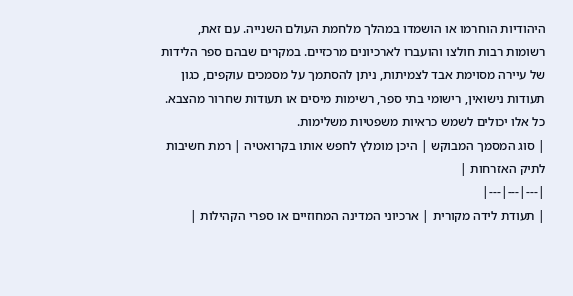היהודיות הוחרמו או הושמדו במהלך מלחמת העולם השנייה. עם זאת, רשומות רבות חולצו והועברו לארכיונים מרכזיים. במקרים שבהם ספר הלידות של עיירה מסוימת אבד לצמיתות, ניתן להסתמך על מסמכים עוקפים, כגון תעודות נישואין, רישומי בתי ספר, רשימות מיסים או תעודות שחרור מהצבא. כל אלו יכולים לשמש כראיות משפטיות משלימות.
| סוג המסמך המבוקש | היכן מומלץ לחפש אותו בקרואטיה | רמת חשיבות לתיק האזרחות |
|---|---|---|
| תעודת לידה מקורית | ארכיוני המדינה המחוזיים או ספרי הקהילות |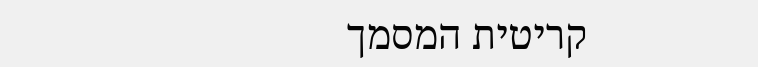קריטית המסמך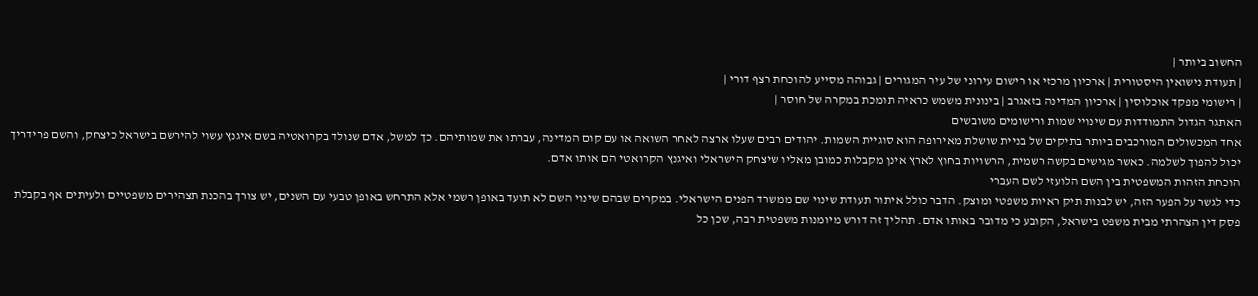החשוב ביותר |
| תעודת נישואין היסטורית | ארכיון מרכזי או רישום עירוני של עיר המגורים | גבוהה מסייע להוכחת רצף דורי |
| רישומי מפקד אוכלוסין | ארכיון המדינה בזאגרב | בינונית משמש כראיה תומכת במקרה של חוסר |
האתגר הגדול התמודדות עם שינויי שמות ורישומים משובשים
אחד המכשולים המורכבים ביותר בתיקים של בניית שושלת מאירופה הוא סוגיית השמות. יהודים רבים שעלו ארצה לאחר השואה או עם קום המדינה, עברתו את שמותיהם. כך למשל, אדם שנולד בקרואטיה בשם איגנץ עשוי להירשם בישראל כיצחק, והשם פרידריך יכול להפוך לשלמה. כאשר מגישים בקשה רשמית, הרשויות בחוץ לארץ אינן מקבלות כמובן מאליו שיצחק הישראלי ואיגנץ הקרואטי הם אותו אדם.
הוכחת הזהות המשפטית בין השם הלועזי לשם העברי
כדי לגשר על הפער הזה, יש לבנות תיק ראיות משפטי ומוצק. הדבר כולל איתור תעודת שינוי שם ממשרד הפנים הישראלי. במקרים שבהם שינוי השם לא תועד באופן רשמי אלא התרחש באופן טבעי עם השנים, יש צורך בהכנת תצהירים משפטיים ולעיתים אף בקבלת פסק דין הצהרתי מבית משפט בישראל, הקובע כי מדובר באותו אדם. תהליך זה דורש מיומנות משפטית רבה, שכן כל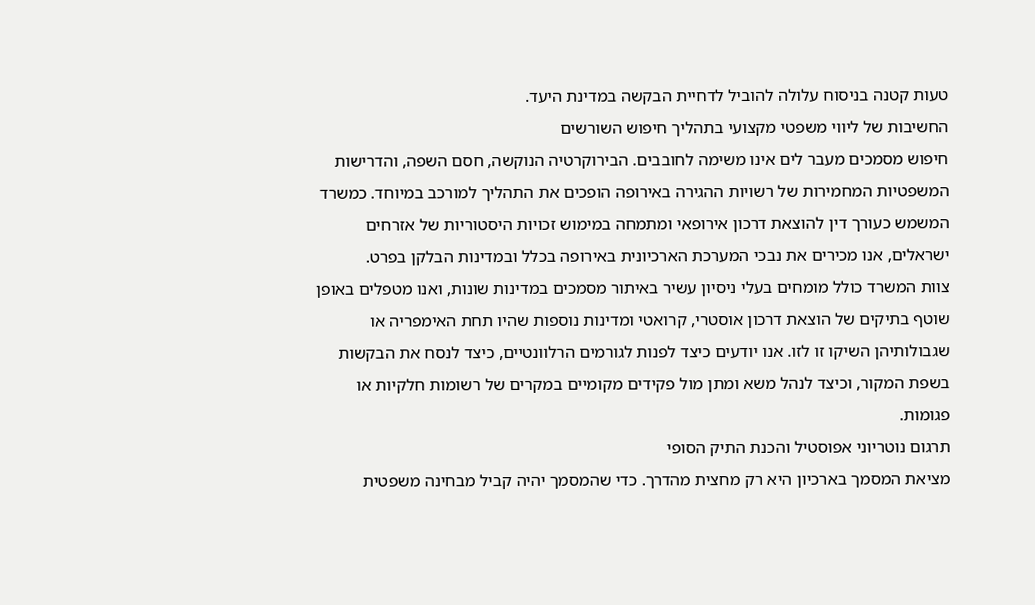טעות קטנה בניסוח עלולה להוביל לדחיית הבקשה במדינת היעד.
החשיבות של ליווי משפטי מקצועי בתהליך חיפוש השורשים
חיפוש מסמכים מעבר לים אינו משימה לחובבים. הבירוקרטיה הנוקשה, חסם השפה, והדרישות המשפטיות המחמירות של רשויות ההגירה באירופה הופכים את התהליך למורכב במיוחד. כמשרד המשמש כעורך דין להוצאת דרכון אירופאי ומתמחה במימוש זכויות היסטוריות של אזרחים ישראלים, אנו מכירים את נבכי המערכת הארכיונית באירופה בכלל ובמדינות הבלקן בפרט.
צוות המשרד כולל מומחים בעלי ניסיון עשיר באיתור מסמכים במדינות שונות, ואנו מטפלים באופן שוטף בתיקים של הוצאת דרכון אוסטרי, קרואטי ומדינות נוספות שהיו תחת האימפריה או שגבולותיהן השיקו זו לזו. אנו יודעים כיצד לפנות לגורמים הרלוונטיים, כיצד לנסח את הבקשות בשפת המקור, וכיצד לנהל משא ומתן מול פקידים מקומיים במקרים של רשומות חלקיות או פגומות.
תרגום נוטריוני אפוסטיל והכנת התיק הסופי
מציאת המסמך בארכיון היא רק מחצית מהדרך. כדי שהמסמך יהיה קביל מבחינה משפטית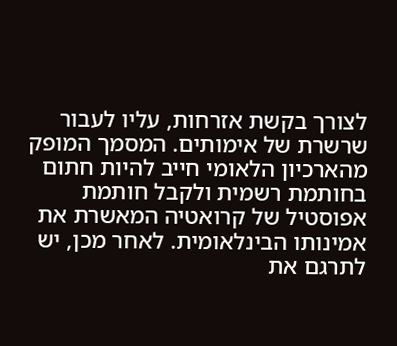לצורך בקשת אזרחות, עליו לעבור שרשרת של אימותים. המסמך המופק מהארכיון הלאומי חייב להיות חתום בחותמת רשמית ולקבל חותמת אפוסטיל של קרואטיה המאשרת את אמינותו הבינלאומית. לאחר מכן, יש לתרגם את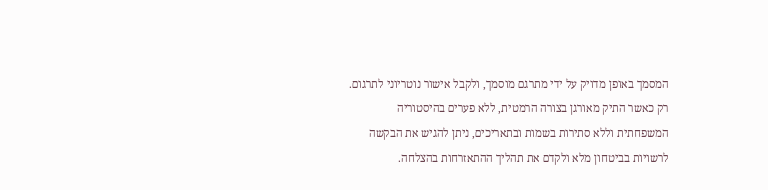המסמך באופן מדויק על ידי מתרגם מוסמך, ולקבל אישור נוטריוני לתרגום. רק כאשר התיק מאורגן בצורה הרמטית, ללא פערים בהיסטוריה המשפחתית וללא סתירות בשמות ובתאריכים, ניתן להגיש את הבקשה לרשויות בביטחון מלא ולקדם את תהליך ההתאזרחות בהצלחה.